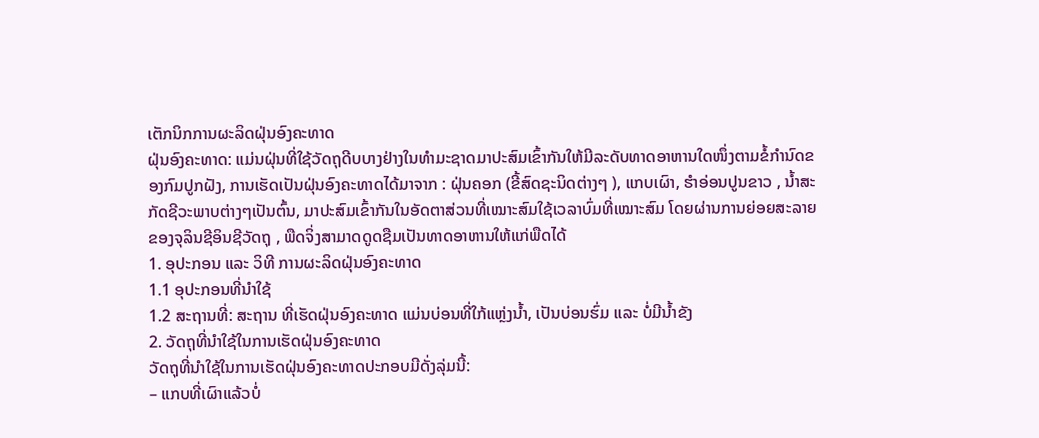ເຕັກນິກການຜະລິດຝຸ່ນອົງຄະທາດ
ຝຸ່ນອົງຄະທາດ: ແມ່ນຝຸ່ນທີ່ໃຊ້ວັດຖຸດີບບາງຢ່າງໃນທໍາມະຊາດມາປະສົມເຂົ້າກັນໃຫ້ມີລະດັບທາດອາຫານໃດໜຶ່ງຕາມຂໍ້ກໍານົດຂອງກົມປູກຝັງ, ການເຮັດເປັນຝຸ່ນອົງຄະທາດໄດ້ມາຈາກ : ຝຸ່ນຄອກ (ຂີ້ສົດຊະນິດຕ່າງໆ ), ແກບເຜົາ, ຮໍາອ່ອນປູນຂາວ , ນໍ້າສະກັດຊີວະພາບຕ່າງໆເປັນຕົ້ນ, ມາປະສົມເຂົ້າກັນໃນອັດຕາສ່ວນທີ່ເໝາະສົມໃຊ້ເວລາບົ່ມທີ່ເໝາະສົມ ໂດຍຜ່ານການຍ່ອຍສະລາຍຂອງຈຸລິນຊີອິນຊີວັດຖຸ , ພືດຈິ່ງສາມາດດູດຊືມເປັນທາດອາຫານໃຫ້ແກ່ພືດໄດ້
1. ອຸປະກອນ ແລະ ວິທີ ການຜະລິດຝຸ່ນອົງຄະທາດ
1.1 ອຸປະກອນທີ່ນໍາໃຊ້
1.2 ສະຖານທີ່: ສະຖານ ທີ່ເຮັດຝຸ່ນອົງຄະທາດ ແມ່ນບ່ອນທີ່ໃກ້ແຫຼ່ງນໍ້າ, ເປັນບ່ອນຮົ່ມ ແລະ ບໍ່ມີນໍ້າຂັງ
2. ວັດຖຸທີ່ນໍາໃຊ້ໃນການເຮັດຝຸ່ນອົງຄະທາດ
ວັດຖຸທີ່ນໍາໃຊ້ໃນການເຮັດຝຸ່ນອົງຄະທາດປະກອບມີດັ່ງລຸ່ມນີ້:
– ແກບທີ່ເຜົາແລ້ວບໍ່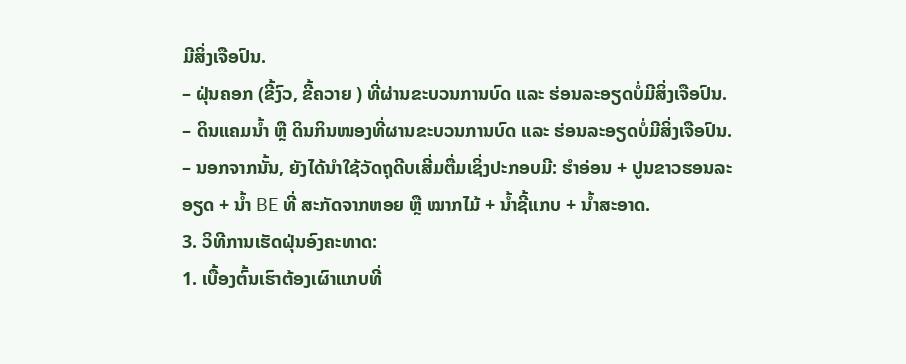ມີສິ່ງເຈືອປົນ.
– ຝຸ່ນຄອກ (ຂີ້ງົວ, ຂີ້ຄວາຍ ) ທີ່ຜ່ານຂະບວນການບົດ ແລະ ຮ່ອນລະອຽດບໍ່ມີສິ່ງເຈືອປົນ.
– ດິນແຄມນໍ້າ ຫຼື ດິນກິນໜອງທີ່ຜານຂະບວນການບົດ ແລະ ຮ່ອນລະອຽດບໍ່ມີສິ່ງເຈືອປົນ.
– ນອກຈາກນັ້ນ, ຍັງໄດ້ນໍາໃຊ້ວັດຖຸດີບເສີ່ມຕື່ມເຊິ່ງປະກອບມີ: ຮໍາອ່ອນ + ປູນຂາວຮອນລະອຽດ + ນໍ້າ BE ທີ່ ສະກັດຈາກຫອຍ ຫຼື ໝາກໄມ້ + ນໍ້າຊີ້ແກບ + ນໍ້າສະອາດ.
3. ວິທີການເຮັດຝຸ່ນອົງຄະທາດ:
1. ເບື້ອງຕົ້ນເຮົາຕ້ອງເຜົາແກບທີ່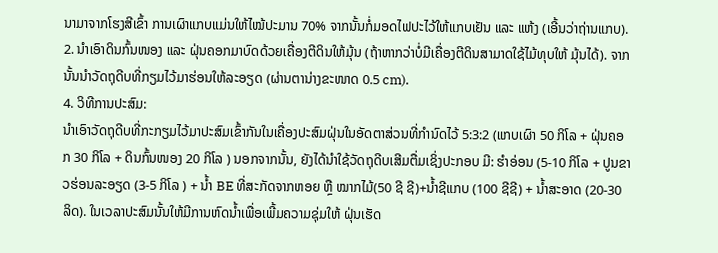ນາມາຈາກໂຮງສີເຂົ້າ ການເຜົາແກບແມ່ນໃຫ້ໄໝ້ປະມານ 70% ຈາກນັ້ນກໍ່ມອດໄຟປະໄວ້ໃຫ້ແກບເຢັນ ແລະ ແຫ້ງ (ເອີ້ນວ່າຖ່ານແກບ).
2. ນໍາເອົາດິນກົ້ນໜອງ ແລະ ຝຸ່ນຄອກມາບົດດ້ວຍເຄື່ອງຕີດິນໃຫ້ມຸ້ນ (ຖ້າຫາກວ່າບໍ່ມີເຄື່ອງຕີດິນສາມາດໃຊ້ໄມ້ທຸບໃຫ້ ມຸ້ນໄດ້). ຈາກນັ້ນນໍາວັດຖຸດີບທີ່ກຽມໄວ້ມາຮ່ອນໃຫ້ລະອຽດ (ຜ່ານຕານ່າງຂະໜາດ 0.5 cm).
4. ວິທີການປະສົມ:
ນໍາເອົາວັດຖຸດີບທີ່ກະກຽມໄວ້ມາປະສົມເຂົ້າກັນໃນເຄື່ອງປະສົມຝຸ່ນໃນອັດຕາສ່ວນທີ່ກໍານົດໄວ້ 5:3:2 (ແກບເຜົາ 50 ກິໂລ + ຝຸ່ນຄອກ 30 ກິໂລ + ດິນກົ້ນໜອງ 20 ກິໂລ ) ນອກຈາກນັ້ນ, ຍັງໄດ້ນໍາໃຊ້ວັດຖຸດີບເສີມຕື່ມເຊິ່ງປະກອບ ມີ: ຮໍາອ່ອນ (5-10 ກິໂລ + ປູນຂາວຮ່ອນລະອຽດ (3-5 ກິໂລ ) + ນໍ້າ BE ທີ່ສະກັດຈາກຫອຍ ຫຼື ໝາກໄມ້(50 ຊີ ຊີ)+ນໍ້າຊີແກບ (100 ຊີຊີ) + ນໍ້າສະອາດ (20-30 ລິດ). ໃນເວລາປະສົມນັ້ນໃຫ້ມີການຫົດນໍ້າເພື່ອເພີ້ມຄວາມຊຸ່ມໃຫ້ ຝຸ່ນເຮັດ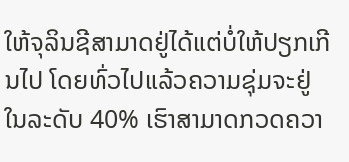ໃຫ້ຈຸລິນຊີສາມາດຢູ່ໄດ້ແຕ່ບໍ່ໃຫ້ປຽກເກີນໄປ ໂດຍທົ່ວໄປແລ້ວຄວາມຊຸ່ມຈະຢູ່ໃນລະດັບ 40% ເຮົາສາມາດກວດຄວາ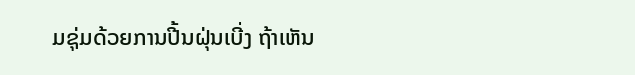ມຊຸ່ມດ້ວຍການປີ້ນຝຸ່ນເບີ່ງ ຖ້າເຫັນ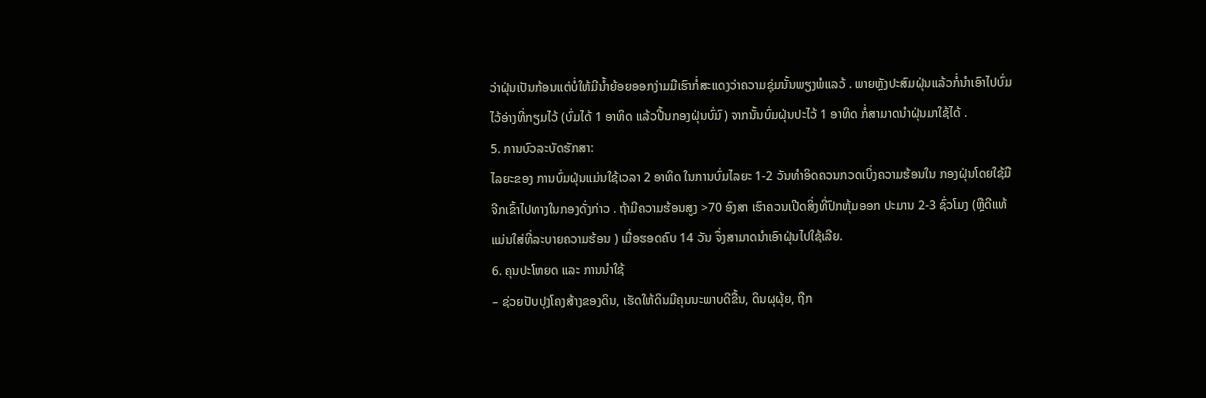ວ່າຝຸ່ນເປັນກ້ອນແຕ່ບໍ່ໃຫ້ມີນໍ້າຍ້ອຍອອກງ່າມມືເຮົາກໍ່ສະແດງວ່າຄວາມຊຸ່ມນັ້ນພຽງພໍແລວ້ . ພາຍຫຼັງປະສົມຝຸ່ນແລ້ວກໍ່ນໍາເອົາໄປບົ່ມໄວ້ອ່າງທີ່ກຽມໄວ້ (ບົ່ມໄດ້ 1 ອາທິດ ແລ້ວປີ້ນກອງຝຸ່ນບົ່ມົ) ຈາກນັ້ນບົ່ມຝຸ່ນປະໄວ້ 1 ອາທິດ ກໍ່ສາມາດນໍາຝຸ່ນມາໃຊ້ໄດ້ .
5. ການບົວລະບັດຮັກສາ:
ໄລຍະຂອງ ການບົ່ມຝຸ່ນແມ່ນໃຊ້ເວລາ 2 ອາທິດ ໃນການບົ່ມໄລຍະ 1-2 ວັນທໍາອິດຄວນກວດເບິ່ງຄວາມຮ້ອນໃນ ກອງຝຸ່ນໂດຍໃຊ້ມືຈີກເຂົ້າໄປທາງໃນກອງດັ່ງກ່າວ . ຖ້າມີຄວາມຮ້ອນສູງ >70 ອົງສາ ເຮົາຄວນເປີດສິ່ງທີ່ປົກຫຸ້ມອອກ ປະມານ 2-3 ຊົ່ວໂມງ (ຫຼືດີແທ້ແມ່ນໃສ່ທີ່ລະບາຍຄວາມຮ້ອນ ) ເມື່ອຮອດຄົບ 14 ວັນ ຈຶ່ງສາມາດນໍາເອົາຝຸ່ນໄປໃຊ້ເລີຍ.
6. ຄຸນປະໂຫຍດ ແລະ ການນໍາໃຊ້
– ຊ່ວຍປັບປຸງໂຄງສ້າງຂອງດິນ, ເຮັດໃຫ້ດິນມີຄຸນນະພາບດີຂື້ນ, ດິນຜຸຜຸ້ຍ, ຖືກ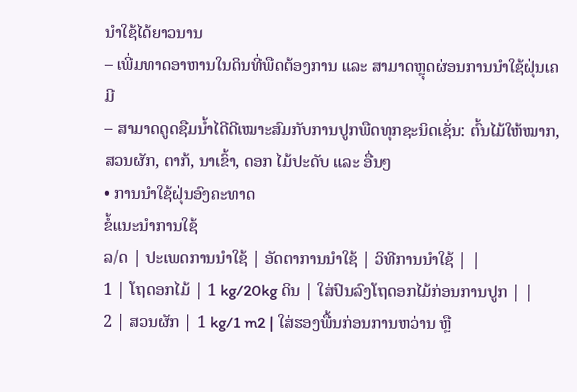ນໍາໃຊ້ໄດ້ຍາວນານ
– ເພີ່ມທາດອາຫານໃນດິນທີ່ພືດຕ້ອງການ ແລະ ສາມາດຫຼຸດຜ່ອນການນໍາໃຊ້ຝຸ່ນເຄມີ
– ສາມາດດູດຊືມນໍ້າໄດີດີເໝາະສົມກັບການປູກພືດທຸກຊະນິດເຊັ່ນ: ຕົ້ນໄມ້ໃຫ້ໝາກ, ສວນຜັກ, ຕາກ້, ນາເຂົ້າ, ດອກ ໄມ້ປະດັບ ແລະ ອື່ນໆ
• ການນໍາໃຊ້ຝຸ່ນອົງຄະທາດ
ຂໍ້ແນະນຳການໃຊ້
ລ/ດ | ປະເພດການນຳໃຊ້ | ອັດຕາການນຳໃຊ້ | ວິທີການນຳໃຊ້ | |
1 | ໂຖດອກໄມ້ | 1 kg/20kg ດິນ | ໃສ່ປົນລົງໂຖດອກໄມ້ກ່ອນການປູກ | |
2 | ສວນຜັກ | 1 kg/1 m2 | ໃສ່ຮອງພື້ນກ່ອນການຫວ່ານ ຫຼື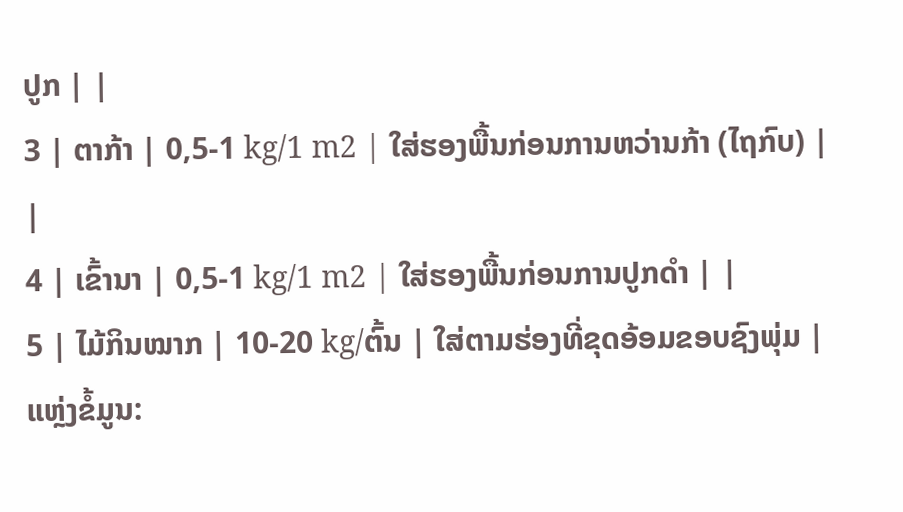ປູກ | |
3 | ຕາກ້າ | 0,5-1 kg/1 m2 | ໃສ່ຮອງພື້ນກ່ອນການຫວ່ານກ້າ (ໄຖກົບ) | |
4 | ເຂົ້ານາ | 0,5-1 kg/1 m2 | ໃສ່ຮອງພື້ນກ່ອນການປູກດໍາ | |
5 | ໄມ້ກິນໝາກ | 10-20 kg/ຕົ້ນ | ໃສ່ຕາມຮ່ອງທີ່ຂຸດອ້ອມຂອບຊົງພຸ່ມ |
ແຫຼ່ງຂໍ້ມູນ: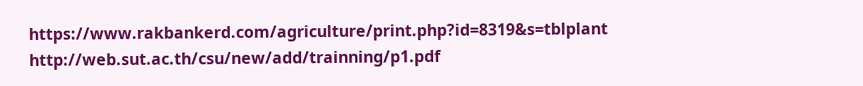https://www.rakbankerd.com/agriculture/print.php?id=8319&s=tblplant
http://web.sut.ac.th/csu/new/add/trainning/p1.pdf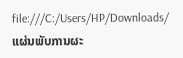file:///C:/Users/HP/Downloads/ແຜ່ນພັບການຜະ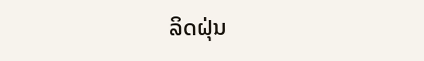ລິດຝຸ່ນ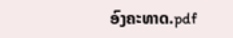ອົງຄະທາດ.pdf